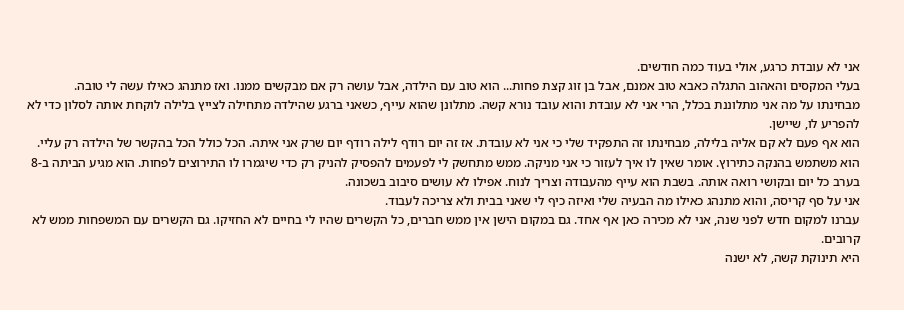אני לא עובדת כרגע, אולי בעוד כמה חודשים.
בעלי המקסים והאהוב התגלה כאבא טוב אמנם, אבל בן זוג קצת פחות... הוא טוב עם הילדה, אבל עושה רק אם מבקשים ממנו. ואז מתנהג כאילו עשה לי טובה.
מבחינתו על מה אני מתלוננת בכלל, הרי אני לא עובדת והוא עובד נורא קשה. מתלונן שהוא עייף, כשאני ברגע שהילדה מתחילה לצייץ בלילה לוקחת אותה לסלון כדי לא להפריע לו, שיישן.
הוא אף פעם לא קם אליה בלילה, מבחינתו זה התפקיד שלי כי אני לא עובדת. אז זה יום רודף לילה רודף יום שרק אני איתה. הכל כולל הכל בהקשר של הילדה רק עליי. הוא משתמש בהנקה כתירוץ. אומר שאין לו איך לעזור כי אני מניקה. ממש מתחשק לי לפעמים להפסיק להניק רק כדי שיגמרו לו התירוצים לפחות. הוא מגיע הביתה ב-8 בערב כל יום ובקושי רואה אותה. בשבת הוא עייף מהעבודה וצריך לנוח. אפילו לא עושים סיבוב בשכונה.
אני על סף קריסה, והוא מתנהג כאילו מה הבעיה שלי ואיזה כיף לי שאני בבית ולא צריכה לעבוד.
עברנו למקום חדש לפני שנה, אני לא מכירה כאן אף אחד. גם במקום הישן אין ממש חברים, כל הקשרים שהיו לי בחיים לא החזיקו. גם הקשרים עם המשפחות ממש לא קרובים.
היא תינוקת קשה, לא ישנה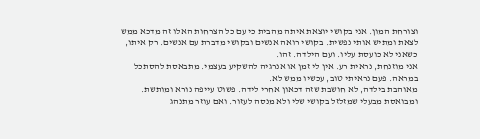וצורחת המון. אני בקושי יוצאת איתה מהבית כי עם כל הצרחות האלו זה מדכא ממש לצאת ומתיש אותי נפשית. בקושי רואה אנשים ובקושי מדברת עם אנשים. רק איתו, כשאני לא כועסת עליו. ועם הילדה. זהו.
אני מוזנחת, נראית רע. אין לי זמן או אנרגיה להשקיע בעצמי. מתבאסת להסתכל במראה. פעם נראיתי טוב, עכשיו ממש לא.
מאוהבת בילדה, לא חושבת שזה דכאון אחרי לידה. פשוט עייפה נורא ומותשת.
ומבואסת מבעלי שמזלזל בקושי שלי ולא מנסה לעזור. ואם עוזר מתנהג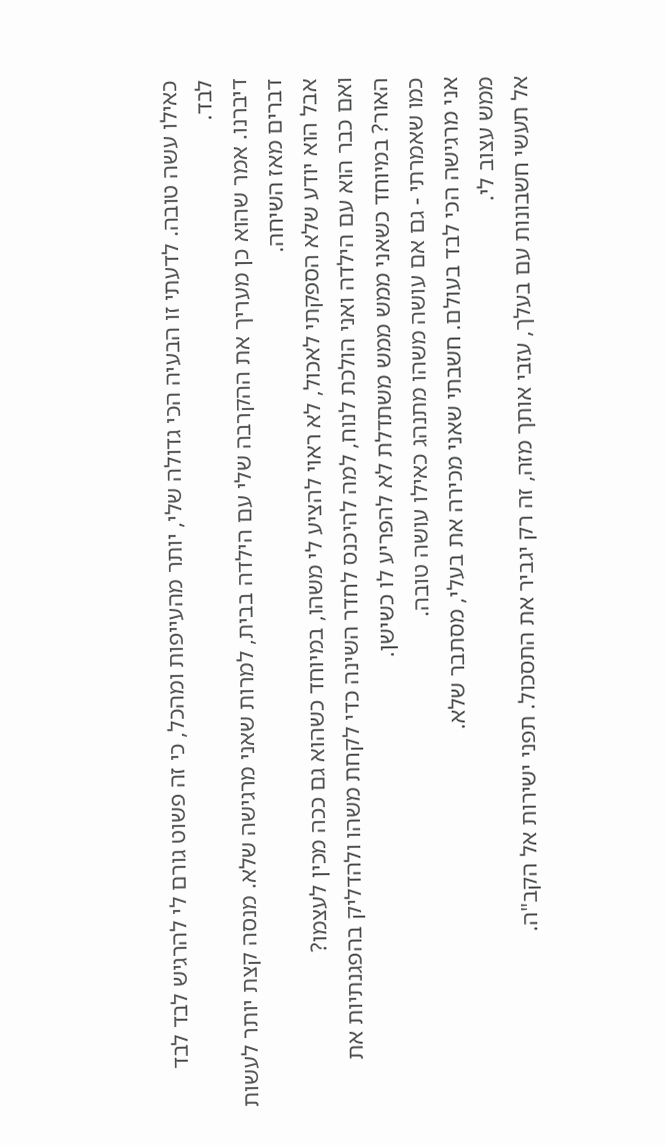כאילו עשה טובה. לדעתי זו הבעיה הכי גדולה שלי, יותר מהעייפות ומהכל, כי זה פשוט גורם לי להרגיש לבד לבד לבד.
דיברנו. אמר שהוא כן מעריך את ההקרבה שלי עם הילדה בבית, למרות שאני מרגישה שלא. מנסה קצת יותר לעשות דברים מאז השיחה.
אבל הוא יודע שלא הספקתי לאכול, לא ראוי להציע לי משהו, במיוחד כשהוא גם ככה מכין לעצמו?
ואם כבר הוא עם הילדה ואני הולכת לנוח, למה להיכנס לחדר השינה כדי לקחת משהו ולהדליק בהפגנתיות את האור? במיוחד כשאני ממש ממש משתדלת לא להפריע לו כשישן.
כמו שאמרתי - גם אם עושה משהו מתנהג כאילו עושה טובה.
אני מרגישה הכי לבד בעולם. חשבתי שאני מכירה את בעלי, מסתבר שלא.
ממש עצוב לי.
אל תעשי חשבונות עם בעלך, עזבי אותך מזה, זה רק יגביר את התסכול. תפני ישירות אל הקב"ה.